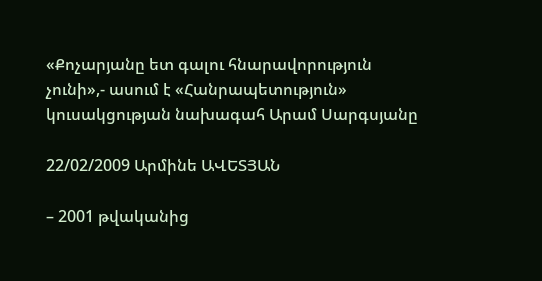«Քոչարյանը ետ գալու հնարավորություն չունի»,- ասում է «Հանրապետություն» կուսակցության նախագահ Արամ Սարգսյանը

22/02/2009 Արմինե ԱՎԵՏՅԱՆ

– 2001 թվականից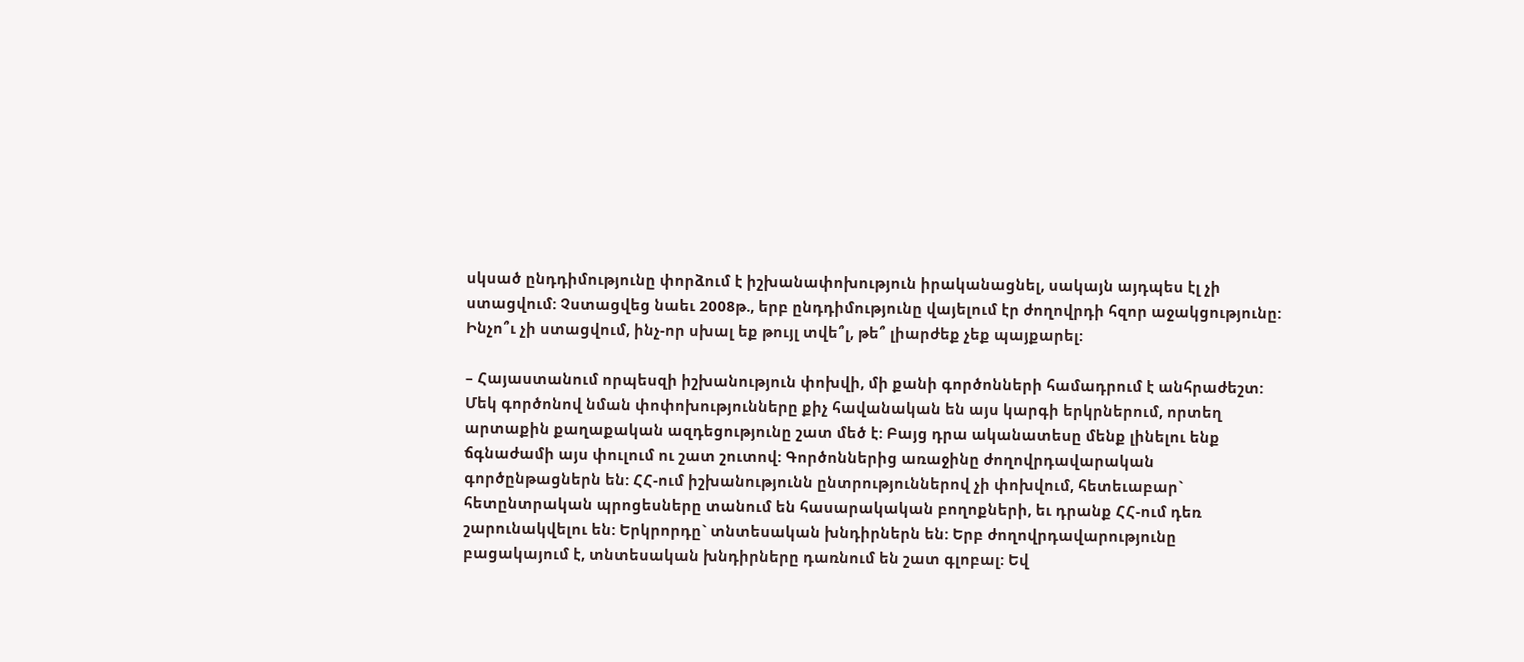սկսած ընդդիմությունը փորձում է իշխանափոխություն իրականացնել, սակայն այդպես էլ չի ստացվում: Չստացվեց նաեւ 2008թ., երբ ընդդիմությունը վայելում էր ժողովրդի հզոր աջակցությունը: Ինչո՞ւ չի ստացվում, ինչ-որ սխալ եք թույլ տվե՞լ, թե՞ լիարժեք չեք պայքարել:

– Հայաստանում որպեսզի իշխանություն փոխվի, մի քանի գործոնների համադրում է անհրաժեշտ: Մեկ գործոնով նման փոփոխությունները քիչ հավանական են այս կարգի երկրներում, որտեղ արտաքին քաղաքական ազդեցությունը շատ մեծ է: Բայց դրա ականատեսը մենք լինելու ենք ճգնաժամի այս փուլում ու շատ շուտով: Գործոններից առաջինը ժողովրդավարական գործընթացներն են: ՀՀ-ում իշխանությունն ընտրություններով չի փոխվում, հետեւաբար` հետընտրական պրոցեսները տանում են հասարակական բողոքների, եւ դրանք ՀՀ-ում դեռ շարունակվելու են: Երկրորդը` տնտեսական խնդիրներն են: Երբ ժողովրդավարությունը բացակայում է, տնտեսական խնդիրները դառնում են շատ գլոբալ: Եվ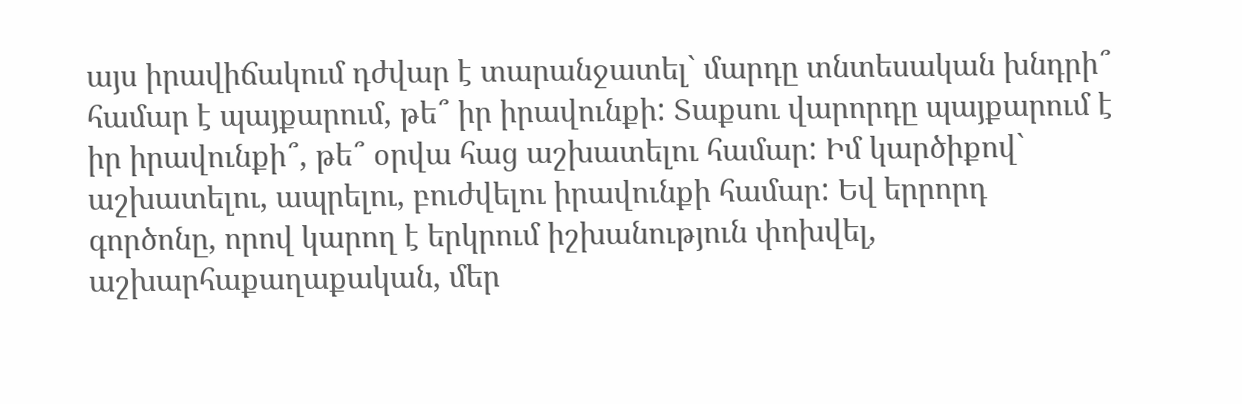այս իրավիճակում դժվար է տարանջատել` մարդը տնտեսական խնդրի՞ համար է պայքարում, թե՞ իր իրավունքի: Տաքսու վարորդը պայքարում է իր իրավունքի՞, թե՞ օրվա հաց աշխատելու համար: Իմ կարծիքով` աշխատելու, ապրելու, բուժվելու իրավունքի համար: Եվ երրորդ գործոնը, որով կարող է երկրում իշխանություն փոխվել, աշխարհաքաղաքական, մեր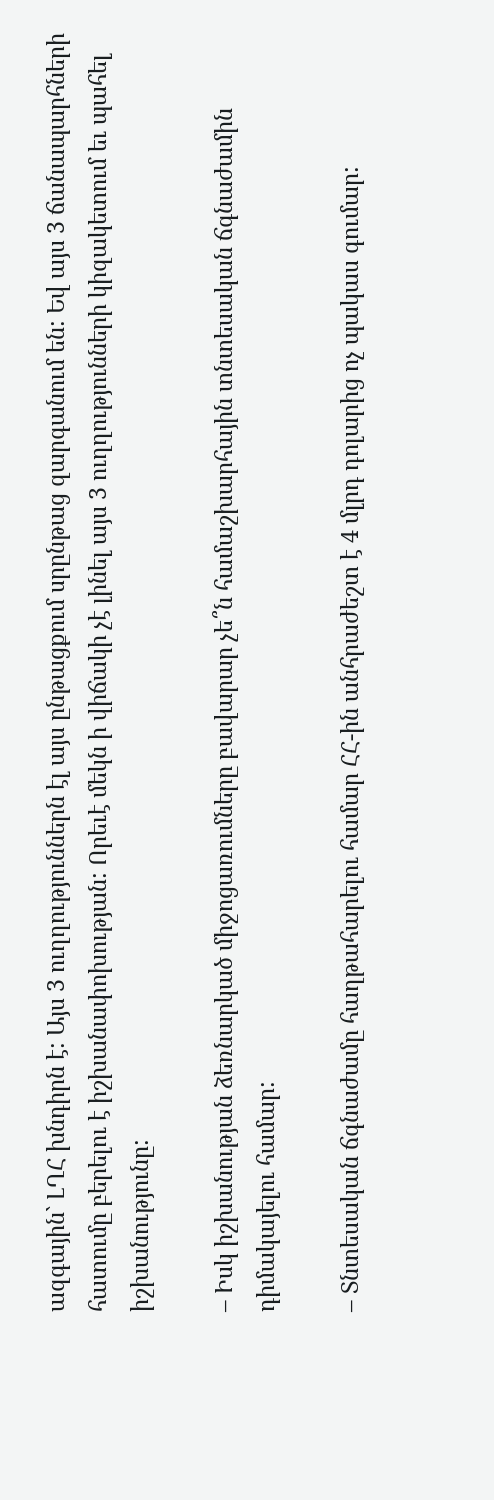ազգային` ԼՂՀ խնդիրն է: Այս 3 ուղղություններն էլ այս ընթացքում սրընթաց զարգանում են: Եվ այս 3 ճանապարհների հատումը բերելու է իշխանափոխության: Որեւէ մեկն ի վիճակի չէ լինել այս 3 ուղղությունների կիզակետում եւ պահել իշխանությունը:

– Իսկ իշխանության ձեռնարկած միջոցառումները բավարար չե՞ն համաշխարհային տնտեսական ճգնաժամին դիմակայելու համար:

– Տնտեսական ճգնաժամը հաղթահարելու համար ՀՀ-ին անհրաժեշտ է 4 մլրդ դոլարից ոչ պակաս գումար: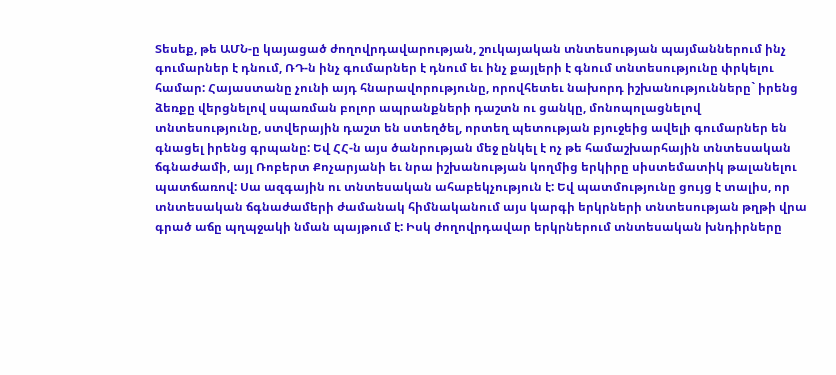Տեսեք, թե ԱՄՆ-ը կայացած ժողովրդավարության, շուկայական տնտեսության պայմաններում ինչ գումարներ է դնում, ՌԴ-ն ինչ գումարներ է դնում եւ ինչ քայլերի է գնում տնտեսությունը փրկելու համար: Հայաստանը չունի այդ հնարավորությունը, որովհետեւ նախորդ իշխանությունները` իրենց ձեռքը վերցնելով սպառման բոլոր ապրանքների դաշտն ու ցանկը, մոնոպոլացնելով տնտեսությունը, ստվերային դաշտ են ստեղծել, որտեղ պետության բյուջեից ավելի գումարներ են գնացել իրենց գրպանը: Եվ ՀՀ-ն այս ծանրության մեջ ընկել է ոչ թե համաշխարհային տնտեսական ճգնաժամի, այլ Ռոբերտ Քոչարյանի եւ նրա իշխանության կողմից երկիրը սիստեմատիկ թալանելու պատճառով: Սա ազգային ու տնտեսական ահաբեկչություն է: Եվ պատմությունը ցույց է տալիս, որ տնտեսական ճգնաժամերի ժամանակ հիմնականում այս կարգի երկրների տնտեսության թղթի վրա գրած աճը պղպջակի նման պայթում է: Իսկ ժողովրդավար երկրներում տնտեսական խնդիրները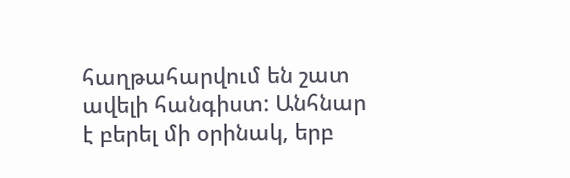հաղթահարվում են շատ ավելի հանգիստ: Անհնար է բերել մի օրինակ, երբ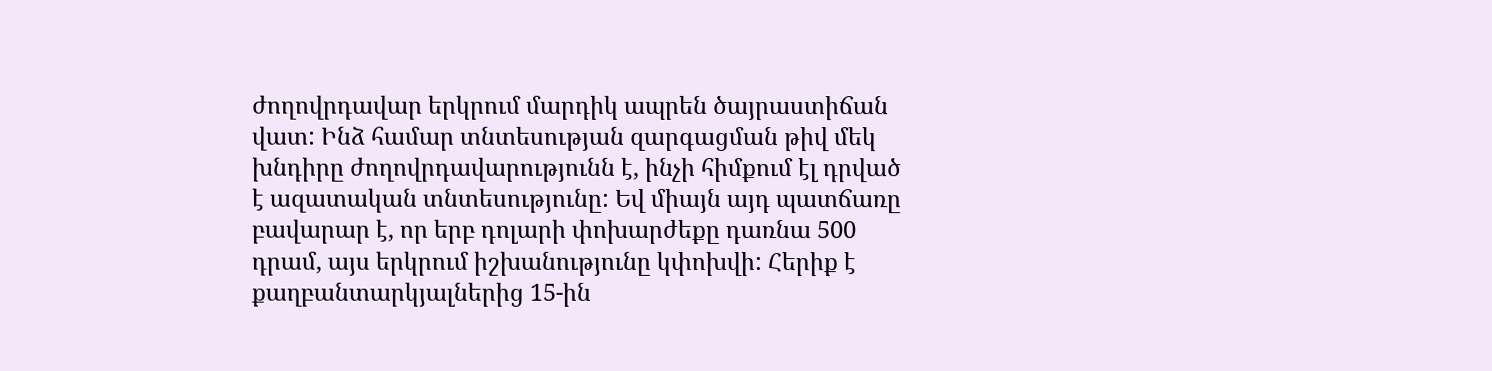ժողովրդավար երկրում մարդիկ ապրեն ծայրաստիճան վատ: Ինձ համար տնտեսության զարգացման թիվ մեկ խնդիրը ժողովրդավարությունն է, ինչի հիմքում էլ դրված է ազատական տնտեսությունը: Եվ միայն այդ պատճառը բավարար է, որ երբ դոլարի փոխարժեքը դառնա 500 դրամ, այս երկրում իշխանությունը կփոխվի: Հերիք է քաղբանտարկյալներից 15-ին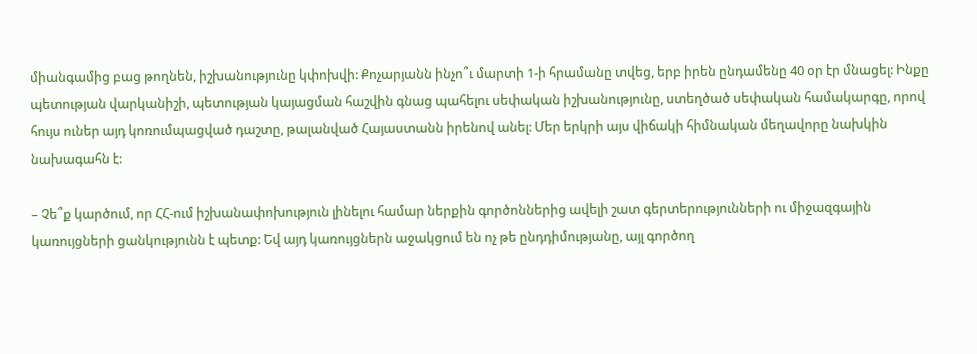միանգամից բաց թողնեն, իշխանությունը կփոխվի: Քոչարյանն ինչո՞ւ մարտի 1-ի հրամանը տվեց, երբ իրեն ընդամենը 40 օր էր մնացել: Ինքը պետության վարկանիշի, պետության կայացման հաշվին գնաց պահելու սեփական իշխանությունը, ստեղծած սեփական համակարգը, որով հույս ուներ այդ կոռումպացված դաշտը, թալանված Հայաստանն իրենով անել: Մեր երկրի այս վիճակի հիմնական մեղավորը նախկին նախագահն է:

– Չե՞ք կարծում, որ ՀՀ-ում իշխանափոխություն լինելու համար ներքին գործոններից ավելի շատ գերտերությունների ու միջազգային կառույցների ցանկությունն է պետք: Եվ այդ կառույցներն աջակցում են ոչ թե ընդդիմությանը, այլ գործող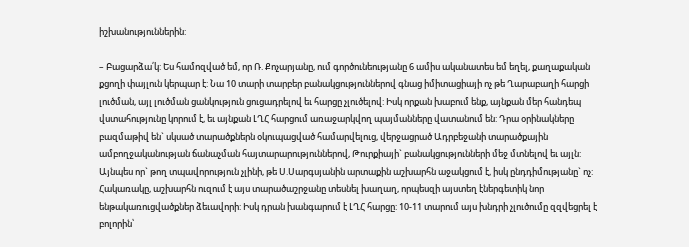իշխանություններին:

– Բացարձա՛կ: Ես համոզված եմ, որ Ռ. Քոչարյանը, ում գործունեությանը 6 ամիս ականատես եմ եղել, քաղաքական քցողի փայլուն կերպար է: Նա 10 տարի տարբեր բանակցություններով գնաց իմիտացիայի ոչ թե Ղարաբաղի հարցի լուծման, այլ լուծման ցանկություն ցուցադրելով եւ հարցը չլուծելով: Իսկ որքան խաբում ենք, այնքան մեր հանդեպ վստահությունը կորում է, եւ այնքան ԼՂՀ հարցում առաջարկվող պայմանները վատանում են: Դրա օրինակները բազմաթիվ են` սկսած տարածքներն օկուպացված համարվելուց, վերջացրած Ադրբեջանի տարածքային ամբողջականության ճանաչման հայտարարություններով, Թուրքիայի` բանակցությունների մեջ մտնելով եւ այլն: Այնպես որ` թող տպավորություն չլինի, թե Ս.Սարգսյանին արտաքին աշխարհն աջակցում է, իսկ ընդդիմությանը` ոչ: Հակառակը, աշխարհն ուզում է այս տարածաշրջանը տեսնել խաղաղ, որպեսզի այստեղ էներգետիկ նոր ենթակառուցվածքներ ձեւավորի: Իսկ դրան խանգարում է ԼՂՀ հարցը: 10-11 տարում այս խնդրի չլուծումը զզվեցրել է բոլորին՝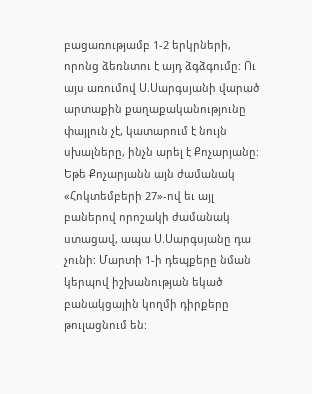բացառությամբ 1-2 երկրների, որոնց ձեռնտու է այդ ձգձգումը: Ու այս առումով Ս.Սարգսյանի վարած արտաքին քաղաքականությունը փայլուն չէ, կատարում է նույն սխալները, ինչն արել է Քոչարյանը: Եթե Քոչարյանն այն ժամանակ «Հոկտեմբերի 27»-ով եւ այլ բաներով որոշակի ժամանակ ստացավ, ապա Ս.Սարգսյանը դա չունի: Մարտի 1-ի դեպքերը նման կերպով իշխանության եկած բանակցային կողմի դիրքերը թուլացնում են: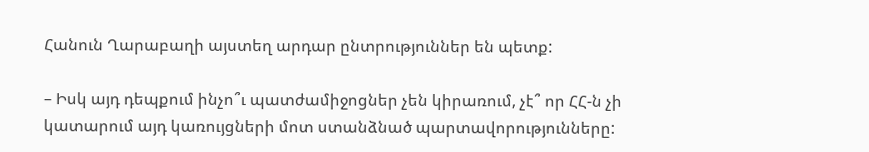Հանուն Ղարաբաղի այստեղ արդար ընտրություններ են պետք:

– Իսկ այդ դեպքում ինչո՞ւ պատժամիջոցներ չեն կիրառում, չէ՞ որ ՀՀ-ն չի կատարում այդ կառույցների մոտ ստանձնած պարտավորությունները: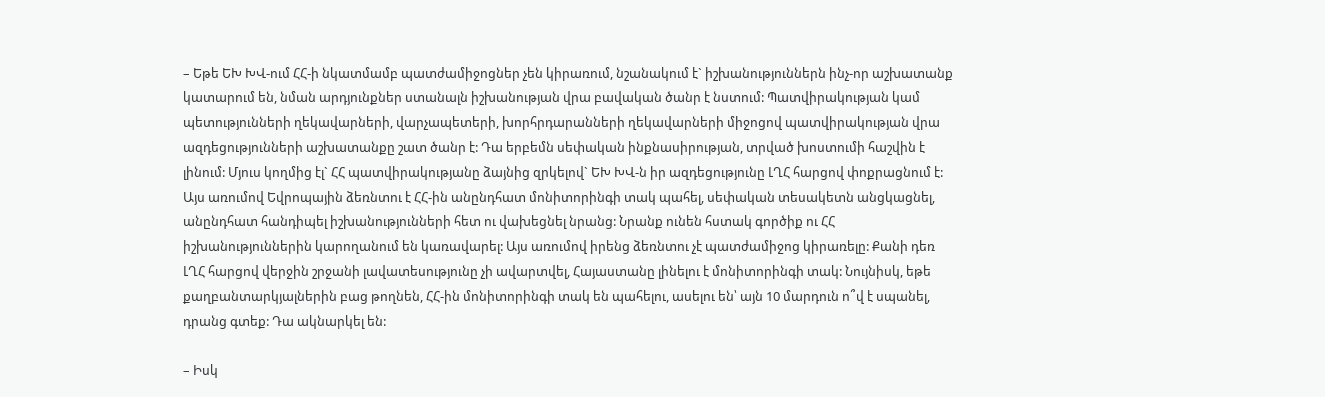– Եթե ԵԽ ԽՎ-ում ՀՀ-ի նկատմամբ պատժամիջոցներ չեն կիրառում, նշանակում է` իշխանություններն ինչ-որ աշխատանք կատարում են, նման արդյունքներ ստանալն իշխանության վրա բավական ծանր է նստում: Պատվիրակության կամ պետությունների ղեկավարների, վարչապետերի, խորհրդարանների ղեկավարների միջոցով պատվիրակության վրա ազդեցությունների աշխատանքը շատ ծանր է: Դա երբեմն սեփական ինքնասիրության, տրված խոստումի հաշվին է լինում: Մյուս կողմից էլ` ՀՀ պատվիրակությանը ձայնից զրկելով` ԵԽ ԽՎ-ն իր ազդեցությունը ԼՂՀ հարցով փոքրացնում է: Այս առումով Եվրոպային ձեռնտու է ՀՀ-ին անընդհատ մոնիտորինգի տակ պահել, սեփական տեսակետն անցկացնել, անընդհատ հանդիպել իշխանությունների հետ ու վախեցնել նրանց: Նրանք ունեն հստակ գործիք ու ՀՀ իշխանություններին կարողանում են կառավարել: Այս առումով իրենց ձեռնտու չէ պատժամիջոց կիրառելը: Քանի դեռ ԼՂՀ հարցով վերջին շրջանի լավատեսությունը չի ավարտվել, Հայաստանը լինելու է մոնիտորինգի տակ: Նույնիսկ, եթե քաղբանտարկյալներին բաց թողնեն, ՀՀ-ին մոնիտորինգի տակ են պահելու, ասելու են՝ այն 10 մարդուն ո՞վ է սպանել, դրանց գտեք: Դա ակնարկել են:

– Իսկ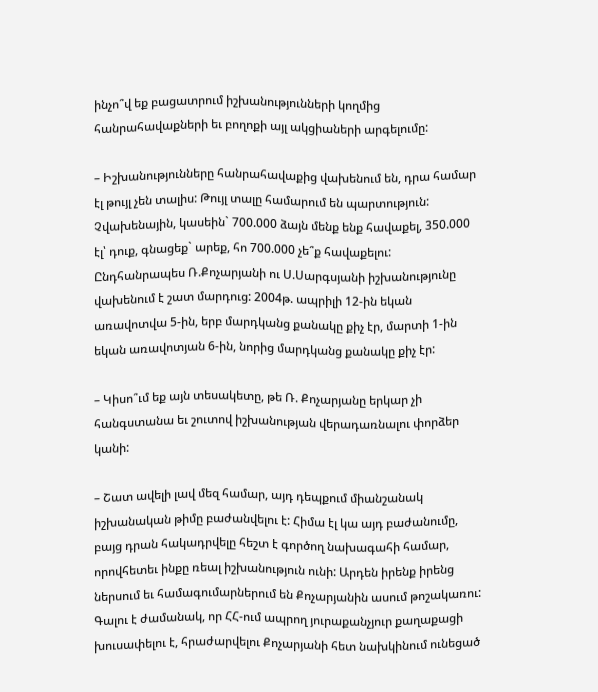ինչո՞վ եք բացատրում իշխանությունների կողմից հանրահավաքների եւ բողոքի այլ ակցիաների արգելումը:

– Իշխանությունները հանրահավաքից վախենում են, դրա համար էլ թույլ չեն տալիս: Թույլ տալը համարում են պարտություն: Չվախենային, կասեին` 700.000 ձայն մենք ենք հավաքել, 350.000 էլ՝ դուք, գնացեք` արեք, հո 700.000 չե՞ք հավաքելու: Ընդհանրապես Ռ.Քոչարյանի ու Ս.Սարգսյանի իշխանությունը վախենում է շատ մարդուց: 2004թ. ապրիլի 12-ին եկան առավոտվա 5-ին, երբ մարդկանց քանակը քիչ էր, մարտի 1-ին եկան առավոտյան 6-ին, նորից մարդկանց քանակը քիչ էր:

– Կիսո՞ւմ եք այն տեսակետը, թե Ռ. Քոչարյանը երկար չի հանգստանա եւ շուտով իշխանության վերադառնալու փորձեր կանի:

– Շատ ավելի լավ մեզ համար, այդ դեպքում միանշանակ իշխանական թիմը բաժանվելու է: Հիմա էլ կա այդ բաժանումը, բայց դրան հակադրվելը հեշտ է գործող նախագահի համար, որովհետեւ ինքը ռեալ իշխանություն ունի: Արդեն իրենք իրենց ներսում եւ համագումարներում են Քոչարյանին ասում թոշակառու: Գալու է ժամանակ, որ ՀՀ-ում ապրող յուրաքանչյուր քաղաքացի խուսափելու է, հրաժարվելու Քոչարյանի հետ նախկինում ունեցած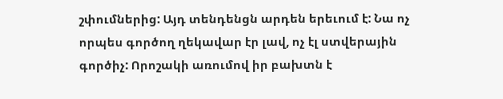շփումներից: Այդ տենդենցն արդեն երեւում է: Նա ոչ որպես գործող ղեկավար էր լավ, ոչ էլ ստվերային գործիչ: Որոշակի առումով իր բախտն է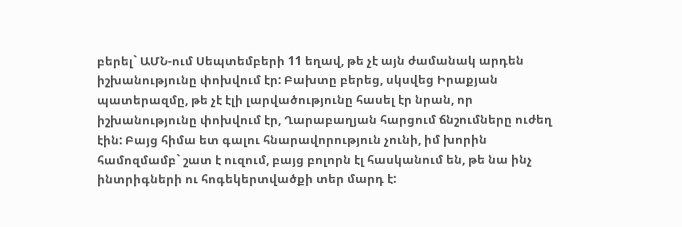բերել` ԱՄՆ-ում Սեպտեմբերի 11 եղավ, թե չէ այն ժամանակ արդեն իշխանությունը փոխվում էր: Բախտը բերեց, սկսվեց Իրաքյան պատերազմը, թե չէ էլի լարվածությունը հասել էր նրան, որ իշխանությունը փոխվում էր, Ղարաբաղյան հարցում ճնշումները ուժեղ էին: Բայց հիմա ետ գալու հնարավորություն չունի, իմ խորին համոզմամբ` շատ է ուզում, բայց բոլորն էլ հասկանում են, թե նա ինչ ինտրիգների ու հոգեկերտվածքի տեր մարդ է: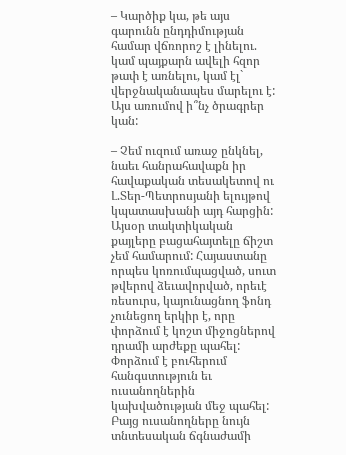– Կարծիք կա, թե այս գարունն ընդդիմության համար վճռորոշ է լինելու. կամ պայքարն ավելի հզոր թափ է առնելու, կամ էլ` վերջնականապես մարելու է: Այս առումով ի՞նչ ծրագրեր կան:

– Չեմ ուզում առաջ ընկնել, նաեւ հանրահավաքն իր հավաքական տեսակետով ու Լ.Տեր-Պետրոսյանի ելույթով կպատասխանի այդ հարցին: Այսօր տակտիկական քայլերը բացահայտելը ճիշտ չեմ համարում: Հայաստանը որպես կոռումպացված, սուտ թվերով ձեւավորված, որեւէ ռեսուրս, կայունացնող ֆոնդ չունեցող երկիր է, որը փորձում է կոշտ միջոցներով դրամի արժեքը պահել: Փորձում է բուհերում հանգստություն եւ ուսանողներին կախվածության մեջ պահել: Բայց ուսանողները նույն տնտեսական ճգնաժամի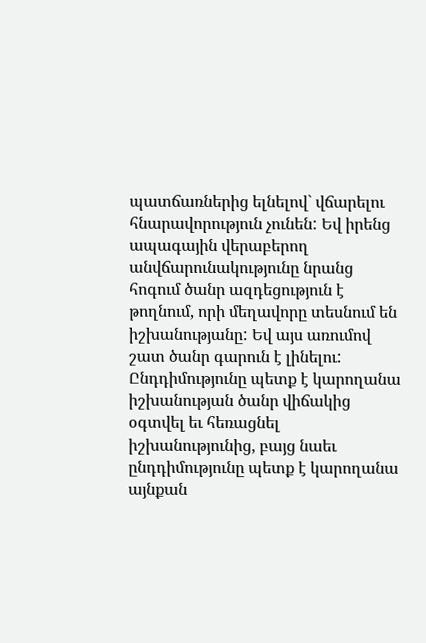պատճառներից ելնելով` վճարելու հնարավորություն չունեն: Եվ իրենց ապագային վերաբերող անվճարունակությունը նրանց հոգում ծանր ազդեցություն է թողնում, որի մեղավորը տեսնում են իշխանությանը: Եվ այս առումով շատ ծանր գարուն է լինելու: Ընդդիմությունը պետք է կարողանա իշխանության ծանր վիճակից օգտվել եւ հեռացնել իշխանությունից, բայց նաեւ ընդդիմությունը պետք է կարողանա այնքան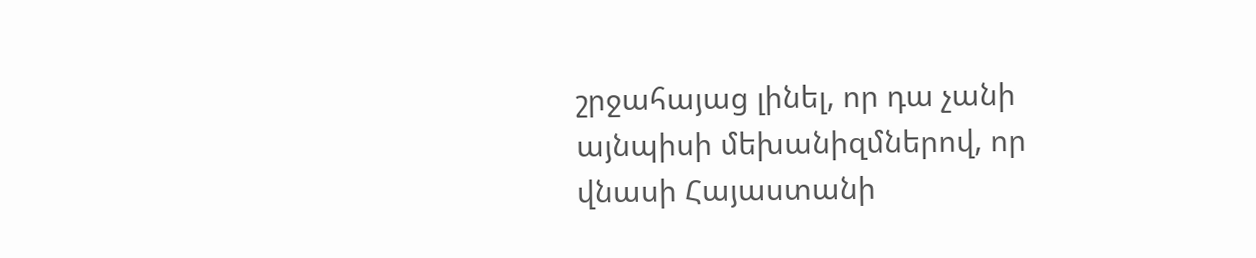շրջահայաց լինել, որ դա չանի այնպիսի մեխանիզմներով, որ վնասի Հայաստանի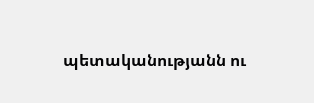պետականությանն ու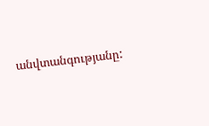անվտանգությանը: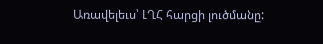Առավելեւս՝ ԼՂՀ հարցի լուծմանը: